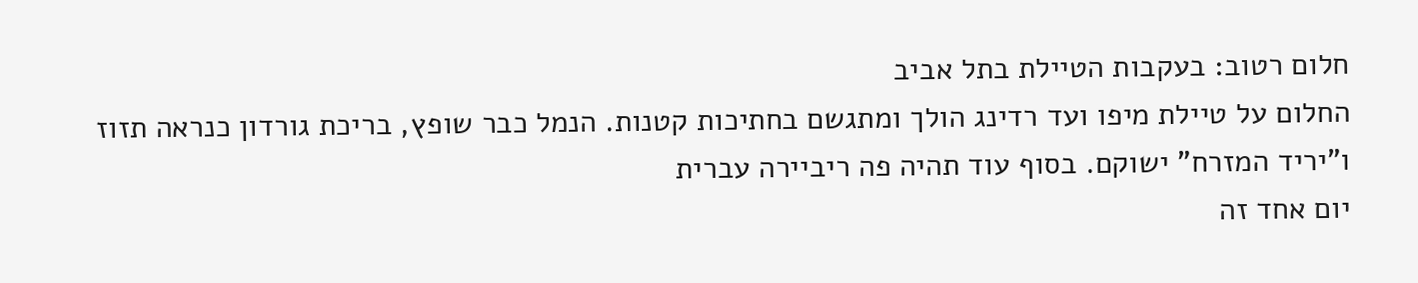חלום רטוב: בעקבות הטיילת בתל אביב
החלום על טיילת מיפו ועד רדינג הולך ומתגשם בחתיכות קטנות. הנמל כבר שופץ, בריכת גורדון כנראה תזוז ו"יריד המזרח" ישוקם. בסוף עוד תהיה פה ריביירה עברית
יום אחד זה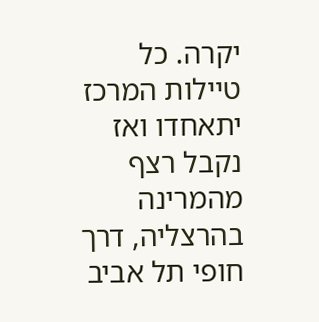יקרה. כל טיילות המרכז יתאחדו ואז נקבל רצף מהמרינה בהרצליה, דרך חופי תל אביב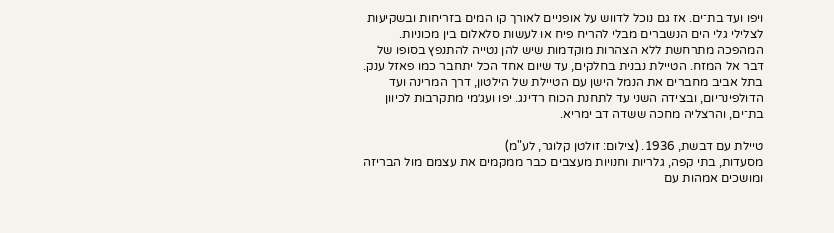ויפו ועד בת־ים. אז גם נוכל לדווש על אופניים לאורך קו המים בזריחות ובשקיעות לצלילי גלי הים הנשברים מבלי להריח פיח או לעשות סלאלום בין מכוניות.
המהפכה מתרחשת ללא הצהרות מוקדמות שיש להן נטייה להתנפץ בסופו של דבר אל המזח. הטיילת נבנית בחלקים, עד שיום אחד הכל יתחבר כמו פאזל ענק. בתל אביב מחברים את הנמל הישן עם הטיילת של הילטון, דרך המרינה ועד הדולפינריום, ובצידה השני עד לתחנת הכוח רדינג. יפו ועג׳מי מתקרבות לכיוון בת־ים, והרצליה מחכה ששדה דב ימריא.

טיילת עם דבשת, 1936. (צילום: זולטן קלוגר, לע"מ)
מסעדות, בתי קפה, גלריות וחנויות מעצבים כבר ממקמים את עצמם מול הבריזה ומושכים אמהות עם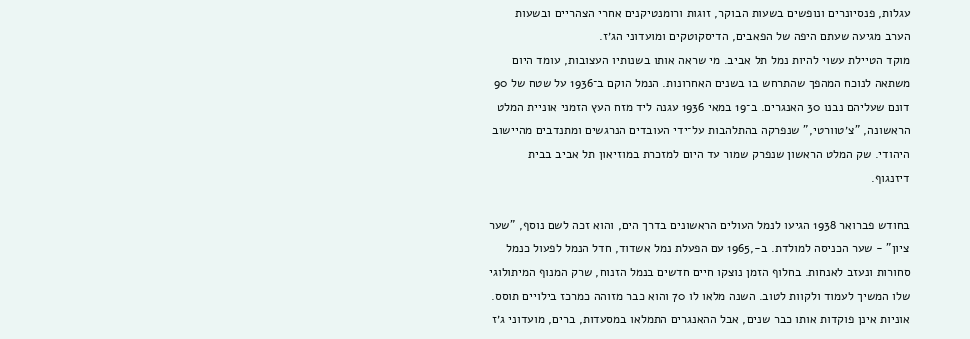עגלות, פנסיונרים ונופשים בשעות הבוקר, זוגות ורומנטיקנים אחרי הצהריים ובשעות הערב מגיעה שעתם היפה של הפאבים, הדיסקוטקים ומועדוני הג׳ז.
מוקד הטיילת עשוי להיות נמל תל אביב. מי שראה אותו בשנותיו העצובות, עומד היום משתאה לנוכח המהפך שהתרחש בו בשנים האחרונות. הנמל הוקם ב־1936 על שטח של 90 דונם שעליהם נבנו 30 האנגרים. ב־19 במאי 1936 עגנה ליד מזח העץ הזמני אוניית המלט הראשונה, "צ׳טוורטי," שנפרקה בהתלהבות על־ידי העובדים הנרגשים ומתנדבים מהיישוב היהודי. שק המלט הראשון שנפרק שמור עד היום למזכרת במוזיאון תל אביב בבית דיזנגוף.

בחודש פברואר 1938 הגיעו לנמל העולים הראשונים בדרך הים, והוא זכה לשם נוסף, "שער ציון" - שער הכניסה למולדת. ב-,1965 עם הפעלת נמל אשדוד, חדל הנמל לפעול כנמל סחורות ונעזב לאנחות. בחלוף הזמן נוצקו חיים חדשים בנמל הזנוח, שרק המנוף המיתולוגי שלו המשיך לעמוד ולקוות לטוב. השנה מלאו לו 70 והוא כבר מזוהה כמרכז בילויים תוסס.
אוניות אינן פוקדות אותו כבר שנים, אבל ההאנגרים התמלאו במסעדות, ברים, מועדוני ג׳ז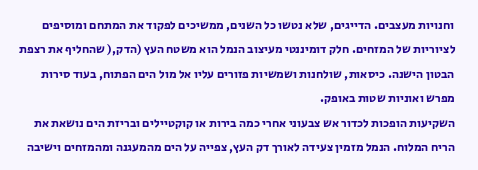וחנויות מעצבים. הדייגים, שלא נטשו כל השנים, ממשיכים לפקוד את המתחם ומוסיפים לציוריות של המזחים. חלק דומיננטי מעיצוב הנמל הוא משטח העץ (הדק,( שהחליף את רצפת הבטון הישנה. כיסאות, שולחנות ושמשיות פזורים עליו אל מול הים הפתוח, בעוד סירות מפרש ואוניות שטות באופק.
השקיעות הופכות לכדור אש צבעוני אחרי כמה בירות או קוקטיילים ובריזת הים נושאת את הריח המלוח. הנמל מזמין צעידה לאורך דק העץ, צפייה על הים מהמעגנה ומהמזחים וישיבה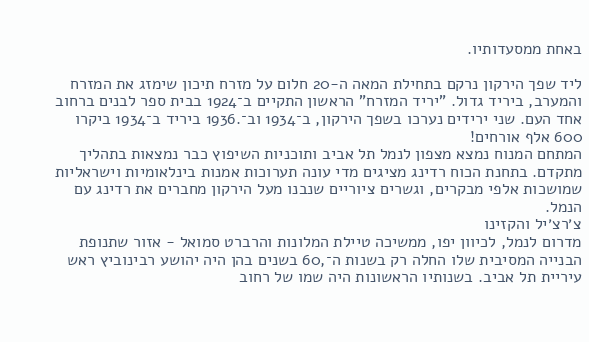באחת ממסעדותיו.

ליד שפך הירקון נרקם בתחילת המאה ה-20 חלום על מזרח תיכון שימזג את המזרח והמערב, ביריד גדול. "יריד המזרח" הראשון התקיים ב־1924 בבית ספר לבנים ברחוב אחד העם. שני ירידים נערכו בשפך הירקון, ב־1934 וב־.1936 ביריד ב־1934 ביקרו 600 אלף אורחים!
המתחם המנוח נמצא מצפון לנמל תל אביב ותוכניות השיפוץ כבר נמצאות בתהליך מתקדם. בתחנת הכוח רדינג מציגים מדי עונה תערוכות אמנות בינלאומיות וישראליות שמושכות אלפי מבקרים, וגשרים ציוריים שנבנו מעל הירקון מחברים את רדינג עם הנמל.
צ׳רצ׳יל והקזינו
מדרום לנמל, לכיוון יפו, ממשיכה טיילת המלונות והרברט סמואל - אזור שתנופת הבנייה המסיבית שלו החלה רק בשנות ה־,60 בשנים בהן היה יהושע רבינוביץ ראש עיריית תל אביב. בשנותיו הראשונות היה שמו של רחוב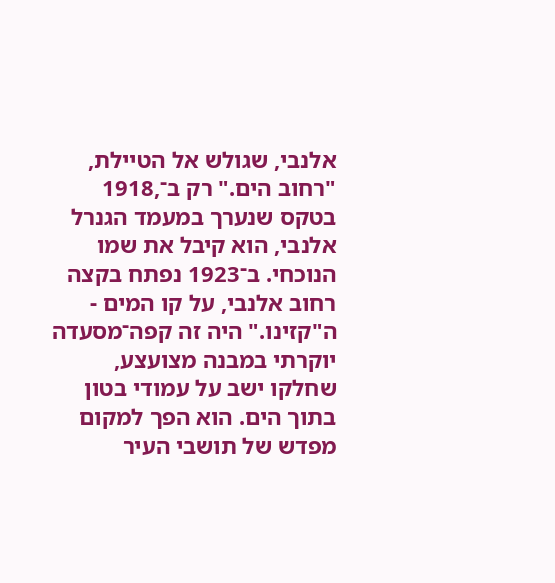אלנבי, שגולש אל הטיילת, "רחוב הים." רק ב־,1918 בטקס שנערך במעמד הגנרל אלנבי, הוא קיבל את שמו הנוכחי. ב־1923 נפתח בקצה רחוב אלנבי, על קו המים - ה"קזינו." היה זה קפה־מסעדה יוקרתי במבנה מצועצע, שחלקו ישב על עמודי בטון בתוך הים. הוא הפך למקום מפדש של תושבי העיר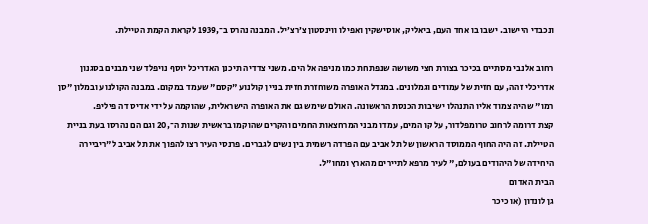ונכבדי היישוב. ישבו בו אחד העם, ביאליק, אוסישקין ואפילו ווינסטון צ׳רצ׳יל. המבנה נהרס ב־,1939 לקראת הקמת הטיילת.

רחוב אלנבי מסתיים בכיכר בצורת חצי משושה שנפתחת כמו מניפה אל הים. משני צדדיה תיכנן האדריכל יוסף נויפלד שני מבנים בסגנון אדריכלי זהה, עם חזית של עמודים וגמלונים. במגדל האופרה משוחזרת חזית בניין קולנוע "קסם" שעמד במקום. במבנה הקולנוע ובמלון "סן רמו" שהיה צמוד אליו התנהלו ישיבות הכנסת הראשונה. האולם שימש גם את האופרה הישראלית, שהוקמה על ידי אדיס דה פיליפ.
קצת דרומה לרחוב טרומפלדור, על קו המים, עמדו מבני המרחצאות החמים והקרים שהוקמו בראשית שנות ה־,20 וגם הם נהרסו בעת בניית הטיילת. זה היה החוף הממוסד הראשון של תל אביב עם הפרדה רשמית בין נשים לגברים. פרנסי העיר רצו להפוך את תל אביב ל"ריביירה היחידה של היהודים בעולם," לעיר מרפא לתיירים מהארץ ומחו"ל.
הבית האדום
גן לונדון (או כיכר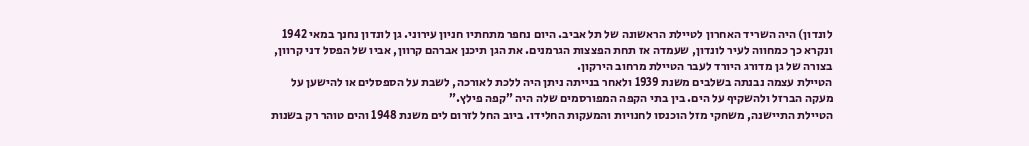לונדון) היה השריד האחרון לטיילת הראשונה של תל אביב. היום נחפר מתחתיו חניון עירוני. גן לונדון נחנך במאי 1942 ונקרא כך כמחווה לעיר לונדון, שעמדה אז תחת הפצצות הגרמנים. את הגן תיכנן אברהם קרוון, אביו של הפסל דני קרוון, בצורה של גן מדורג היורד לעבר הטיילת מרחוב הירקון.
הטיילת עצמה נבנתה בשלבים משנת 1939 ולאחר בנייתה ניתן היה ללכת לאורכה, לשבת על הספסלים או להישען על מעקה הברזל ולהשקיף על הים. בין בתי הקפה המפורסמים שלה היה ”קפה פילץ.”
הטיילת התיישנה, משחקי מזל הוכנסו לחנויות והמעקות החלידו. ביוב החל לזרום לים משנת 1948 והים טוהר רק בשנות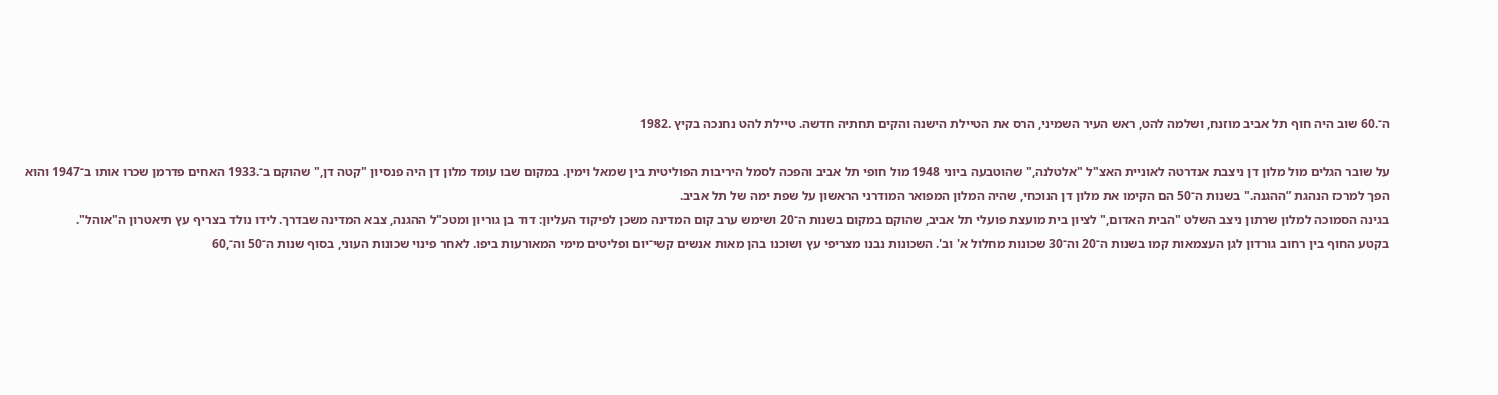ה־.60 שוב היה חוף תל אביב מוזנח, ושלמה להט, ראש העיר השמיני, הרס את הטיילת הישנה והקים תחתיה חדשה. טיילת להט נחנכה בקיץ .1982

על שובר הגלים מול מלון דן ניצבת אנדרטה לאוניית האצ"ל "אלטלנה," שהוטבעה ביוני 1948 מול חופי תל אביב והפכה לסמל היריבות הפוליטית בין שמאל וימין. במקום שבו עומד מלון דן היה פנסיון "קטה דן," שהוקם ב־.1933 האחים פדרמן שכרו אותו ב־1947 והוא הפך למרכז הנהגת ”ההגנה." בשנות ה־50 הם הקימו את מלון דן הנוכחי, שהיה המלון המפואר המודרני הראשון על שפת ימה של תל אביב.
בגינה הסמוכה למלון שרתון ניצב השלט "הבית האדום," לציון בית מועצת פועלי תל אביב, שהוקם במקום בשנות ה־20 ושימש ערב קום המדינה משכן לפיקוד העליון: דוד בן גוריון ומטכ"ל ההגנה, צבא המדינה שבדרך. לידו נולד בצריף עץ תיאטרון ה"אוהל".
בקטע החוף בין רחוב גורדון לגן העצמאות קמו בשנות ה־20 וה־30 שכונות מחלול א' וב'. השכונות נבנו מצריפי עץ ושוכנו בהן מאות אנשים קשי־יום ופליטים מימי המאורעות ביפו. לאחר פינוי שכונות העוני, בסוף שנות ה־50 וה־,60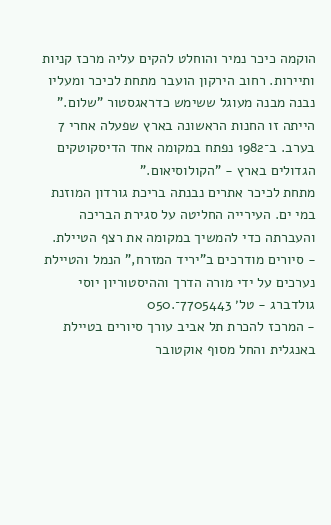הוקמה כיכר נמיר והוחלט להקים עליה מרכז קניות ותיירות. רחוב הירקון הועבר מתחת לכיכר ומעליו נבנה מבנה מעוגל ששימש כדראגסטור "שלום." הייתה זו החנות הראשונה בארץ שפעלה אחרי 7 בערב. ב־1982 נפתח במקומה אחד הדיסקוטקים הגדולים בארץ - "הקולוסיאום."
מתחת לכיכר אתרים נבנתה בריכת גורדון המוזנת במי ים. העירייה החליטה על סגירת הבריכה והעברתה כדי להמשיך במקומה את רצף הטיילת.
- סיורים מודרכים ב”יריד המזרח,” הנמל והטיילת נערכים על ידי מורה הדרך וההיסטוריון יוסי גולדברג - טל׳ 7705443־.050
- המרכז להכרת תל אביב עורך סיורים בטיילת באנגלית והחל מסוף אוקטובר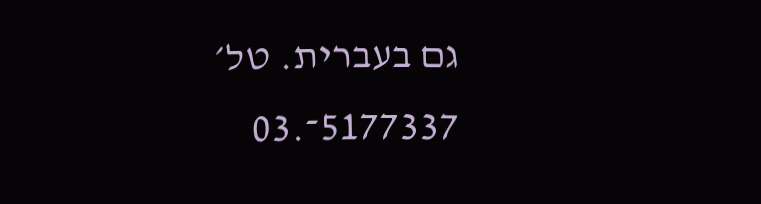גם בעברית. טל׳ 5177337־.03